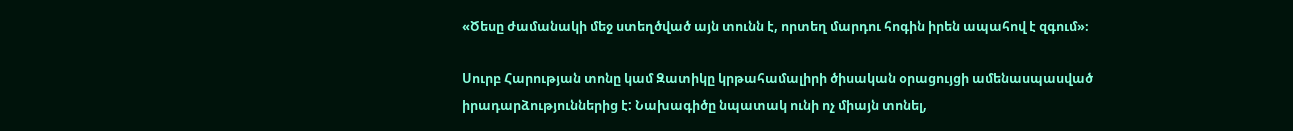«Ծեսը ժամանակի մեջ ստեղծված այն տունն է, որտեղ մարդու հոգին իրեն ապահով է զգում»։

Սուրբ Հարության տոնը կամ Զատիկը կրթահամալիրի ծիսական օրացույցի ամենասպասված իրադարձություններից է: Նախագիծը նպատակ ունի ոչ միայն տոնել,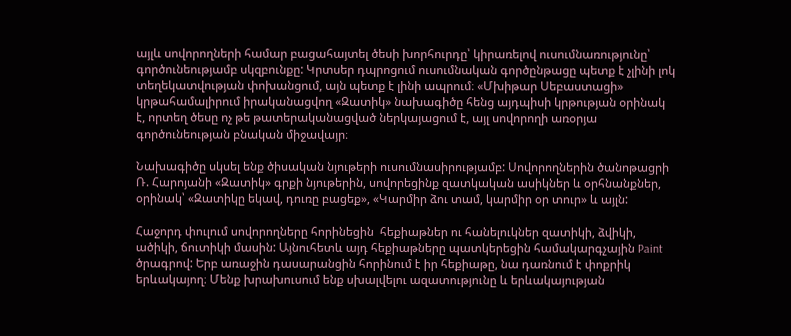այլև սովորողների համար բացահայտել ծեսի խորհուրդը՝ կիրառելով ուսումնառությունը՝ գործունեությամբ սկզբունքը: Կրտսեր դպրոցում ուսումնական գործընթացը պետք է չլինի լոկ տեղեկատվության փոխանցում, այն պետք է լինի ապրում։ «Մխիթար Սեբաստացի» կրթահամալիրում իրականացվող «Զատիկ» նախագիծը հենց այդպիսի կրթության օրինակ է, որտեղ ծեսը ոչ թե թատերականացված ներկայացում է, այլ սովորողի առօրյա գործունեության բնական միջավայր։

Նախագիծը սկսել ենք ծիսական նյութերի ուսումնասիրությամբ: Սովորողներին ծանոթացրի Ռ. Հարոյանի «Զատիկ» գրքի նյութերին, սովորեցինք զատկական ասիկներ և օրհնանքներ, օրինակ՝ «Զատիկը եկավ, դուռը բացեք», «Կարմիր ձու տամ, կարմիր օր տուր» և այլն:

Հաջորդ փուլում սովորողները հորինեցին  հեքիաթներ ու հանելուկներ զատիկի, ձվիկի, ածիկի, ճուտիկի մասին: Այնուհետև այդ հեքիաթները պատկերեցին համակարգչային Paint ծրագրով: Երբ առաջին դասարանցին հորինում է իր հեքիաթը, նա դառնում է փոքրիկ երևակայող։ Մենք խրախուսում ենք սխալվելու ազատությունը և երևակայության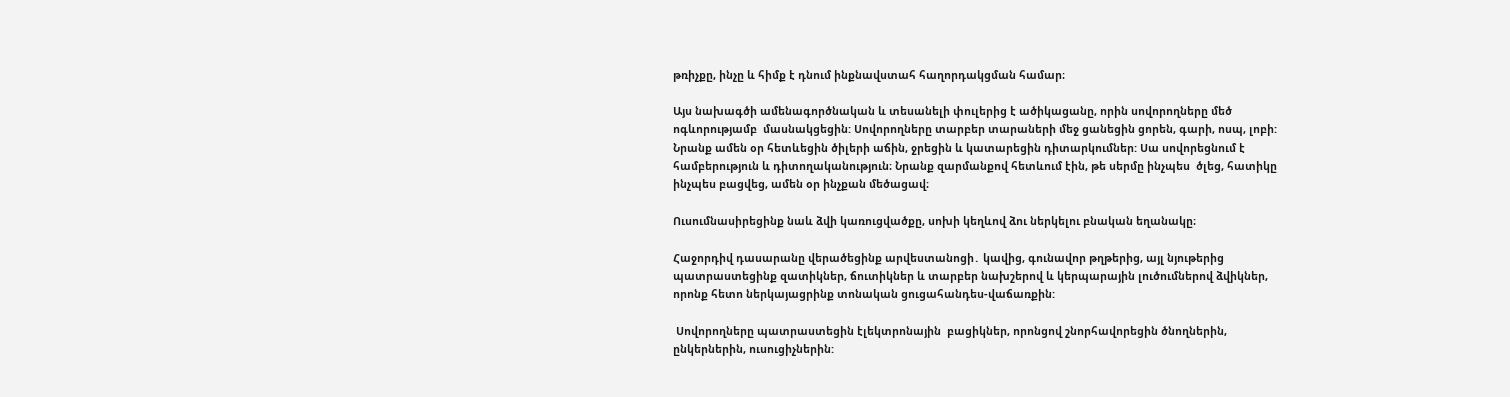թռիչքը, ինչը և հիմք է դնում ինքնավստահ հաղորդակցման համար։

Այս նախագծի ամենագործնական և տեսանելի փուլերից է ածիկացանը, որին սովորողները մեծ ոգևորությամբ  մասնակցեցին: Սովորողները տարբեր տարաների մեջ ցանեցին ցորեն, գարի, ոսպ, լոբի: Նրանք ամեն օր հետևեցին ծիլերի աճին, ջրեցին և կատարեցին դիտարկումներ: Սա սովորեցնում է համբերություն և դիտողականություն։ Նրանք զարմանքով հետևում էին, թե սերմը ինչպես  ծլեց, հատիկը ինչպես բացվեց, ամեն օր ինչքան մեծացավ։

Ուսումնասիրեցինք նաև ձվի կառուցվածքը, սոխի կեղևով ձու ներկելու բնական եղանակը։

Հաջորդիվ դասարանը վերածեցինք արվեստանոցի․ կավից, գունավոր թղթերից, այլ նյութերից պատրաստեցինք զատիկներ, ճուտիկներ և տարբեր նախշերով և կերպարային լուծումներով ձվիկներ, որոնք հետո ներկայացրինք տոնական ցուցահանդես-վաճառքին:

 Սովորողները պատրաստեցին էլեկտրոնային  բացիկներ, որոնցով շնորհավորեցին ծնողներին, ընկերներին, ուսուցիչներին: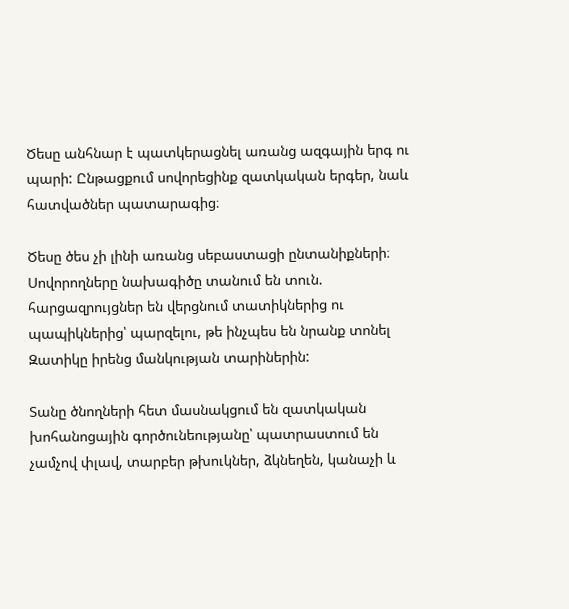Ծեսը անհնար է պատկերացնել առանց ազգային երգ ու պարի: Ընթացքում սովորեցինք զատկական երգեր, նաև հատվածներ պատարագից։

Ծեսը ծես չի լինի առանց սեբաստացի ընտանիքների։ Սովորողները նախագիծը տանում են տուն. հարցազրույցներ են վերցնում տատիկներից ու պապիկներից՝ պարզելու, թե ինչպես են նրանք տոնել Զատիկը իրենց մանկության տարիներին:

Տանը ծնողների հետ մասնակցում են զատկական խոհանոցային գործունեությանը՝ պատրաստում են չամչով փլավ, տարբեր թխուկներ, ձկնեղեն, կանաչի և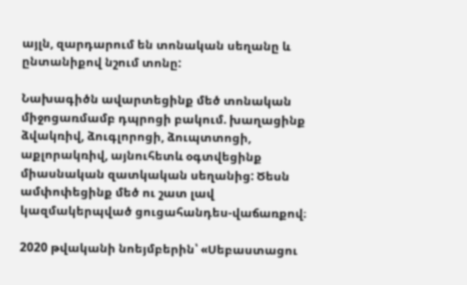այլն, զարդարում են տոնական սեղանը և ընտանիքով նշում տոնը:

Նախագիծն ավարտեցինք մեծ տոնական միջոցառմամբ դպրոցի բակում. խաղացինք ձվակռիվ, ձուգլորոցի, ձուպտտոցի, աքլորակռիվ, այնուհետև օգտվեցինք միասնական զատկական սեղանից: Ծեսն ամփոփեցինք մեծ ու շատ լավ կազմակերպված ցուցահանդես-վաճառքով։

2020 թվականի նոեյմբերին՝ «Սեբաստացու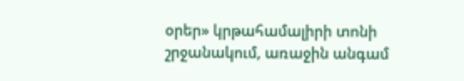օրեր» կրթահամալիրի տոնի շրջանակում, առաջին անգամ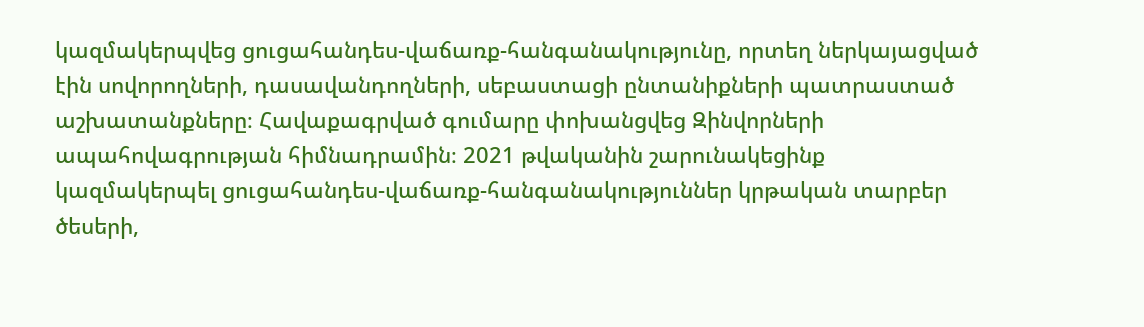կազմակերպվեց ցուցահանդես-վաճառք-հանգանակությունը, որտեղ ներկայացված էին սովորողների, դասավանդողների, սեբաստացի ընտանիքների պատրաստած աշխատանքները։ Հավաքագրված գումարը փոխանցվեց Զինվորների ապահովագրության հիմնադրամին։ 2021 թվականին շարունակեցինք կազմակերպել ցուցահանդես-վաճառք-հանգանակություններ կրթական տարբեր ծեսերի,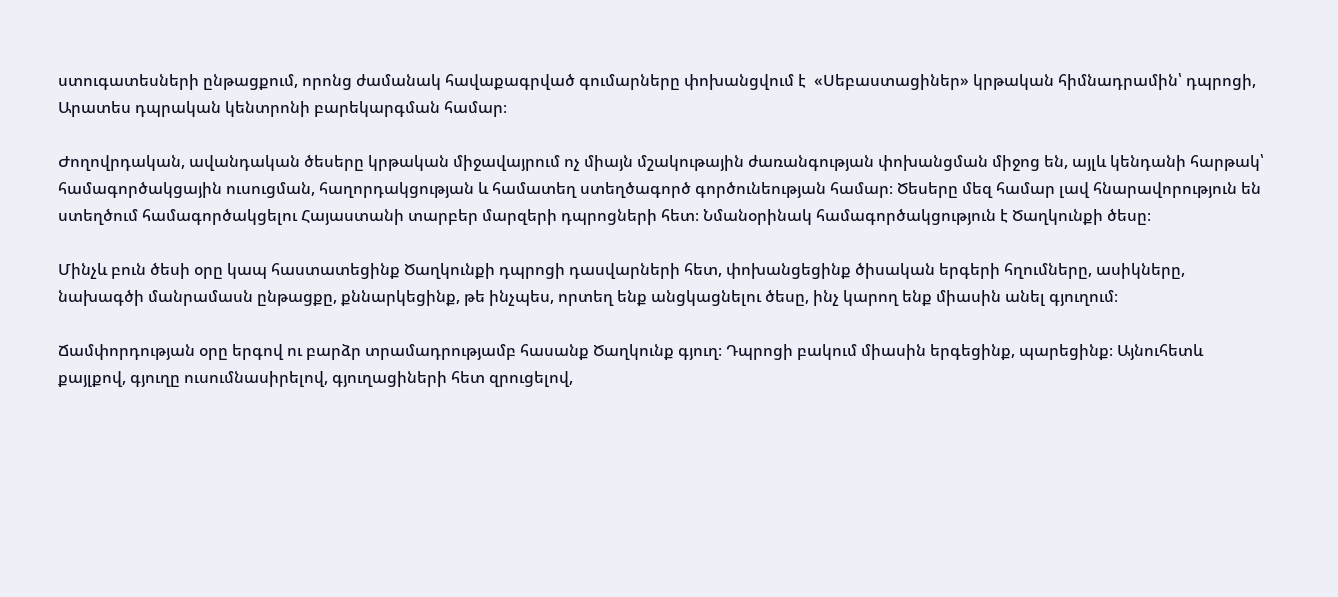ստուգատեսների ընթացքում, որոնց ժամանակ հավաքագրված գումարները փոխանցվում է  «Սեբաստացիներ» կրթական հիմնադրամին՝ դպրոցի, Արատես դպրական կենտրոնի բարեկարգման համար։

Ժողովրդական, ավանդական ծեսերը կրթական միջավայրում ոչ միայն մշակութային ժառանգության փոխանցման միջոց են, այլև կենդանի հարթակ՝ համագործակցային ուսուցման, հաղորդակցության և համատեղ ստեղծագործ գործունեության համար։ Ծեսերը մեզ համար լավ հնարավորություն են ստեղծում համագործակցելու Հայաստանի տարբեր մարզերի դպրոցների հետ։ Նմանօրինակ համագործակցություն է Ծաղկունքի ծեսը։

Մինչև բուն ծեսի օրը կապ հաստատեցինք Ծաղկունքի դպրոցի դասվարների հետ, փոխանցեցինք ծիսական երգերի հղումները, ասիկները, նախագծի մանրամասն ընթացքը, քննարկեցինք, թե ինչպես, որտեղ ենք անցկացնելու ծեսը, ինչ կարող ենք միասին անել գյուղում։

Ճամփորդության օրը երգով ու բարձր տրամադրությամբ հասանք Ծաղկունք գյուղ։ Դպրոցի բակում միասին երգեցինք, պարեցինք։ Այնուհետև քայլքով, գյուղը ուսումնասիրելով, գյուղացիների հետ զրուցելով,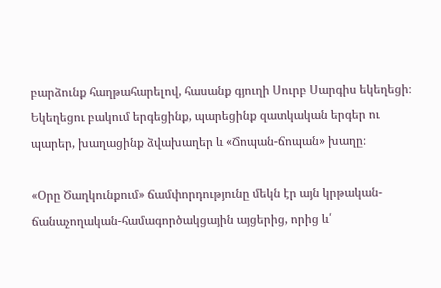բարձունք հաղթահարելով, հասանք գյուղի Սուրբ Սարգիս եկեղեցի։ Եկեղեցու բակում երգեցինք, պարեցինք զատկական երգեր ու պարեր, խաղացինք ձվախաղեր և «Ճոպան-ճոպան» խաղը։

«Օրը Ծաղկունքում» ճամփորդությունը մեկն էր այն կրթական-ճանաչողական-համագործակցային այցերից, որից և՛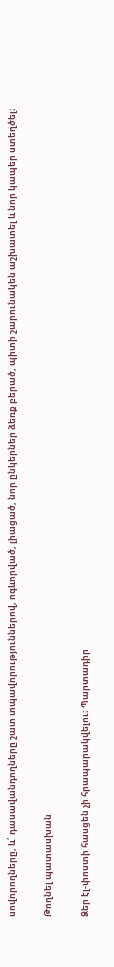սովորողները, և՛ դասավանդողները շատ տպավորություններով, ոգևորված, լիացած, նոր ընկերներ ձեռք բերած, պիտի շարունակեն աշխատել և նոր կապեր ստեղծել։

Թողնել պատասխան

Ձեր էլ-փոստի հասցեն չի հրապարակվելու։ Պարտադիր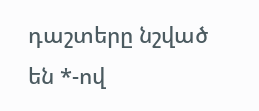դաշտերը նշված են *-ով